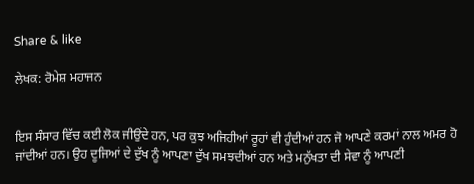Share & like

ਲੇਖਕ: ਰੋਮੇਸ਼ ਮਹਾਜਨ


ਇਸ ਸੰਸਾਰ ਵਿੱਚ ਕਈ ਲੋਕ ਜੀਉਂਦੇ ਹਨ, ਪਰ ਕੁਝ ਅਜਿਹੀਆਂ ਰੂਹਾਂ ਵੀ ਹੁੰਦੀਆਂ ਹਨ ਜੋ ਆਪਣੇ ਕਰਮਾਂ ਨਾਲ ਅਮਰ ਹੋ ਜਾਂਦੀਆਂ ਹਨ। ਉਹ ਦੂਜਿਆਂ ਦੇ ਦੁੱਖ ਨੂੰ ਆਪਣਾ ਦੁੱਖ ਸਮਝਦੀਆਂ ਹਨ ਅਤੇ ਮਨੁੱਖਤਾ ਦੀ ਸੇਵਾ ਨੂੰ ਆਪਣੀ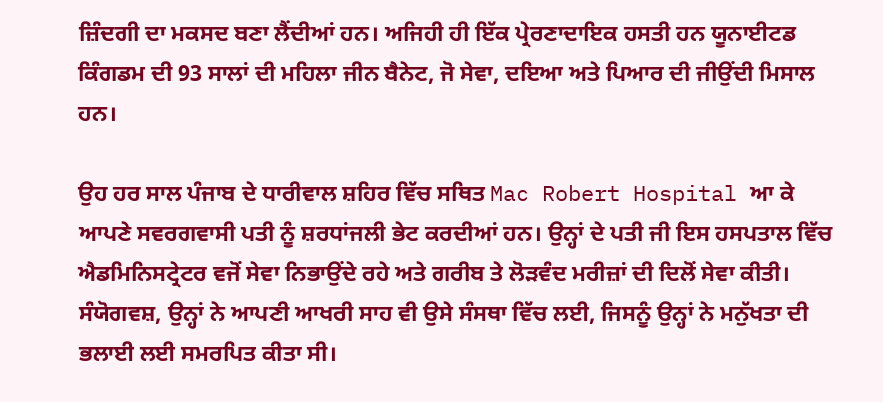ਜ਼ਿੰਦਗੀ ਦਾ ਮਕਸਦ ਬਣਾ ਲੈਂਦੀਆਂ ਹਨ। ਅਜਿਹੀ ਹੀ ਇੱਕ ਪ੍ਰੇਰਣਾਦਾਇਕ ਹਸਤੀ ਹਨ ਯੂਨਾਈਟਡ ਕਿੰਗਡਮ ਦੀ 93 ਸਾਲਾਂ ਦੀ ਮਹਿਲਾ ਜੀਨ ਬੈਨੇਟ, ਜੋ ਸੇਵਾ, ਦਇਆ ਅਤੇ ਪਿਆਰ ਦੀ ਜੀਉਂਦੀ ਮਿਸਾਲ ਹਨ।

ਉਹ ਹਰ ਸਾਲ ਪੰਜਾਬ ਦੇ ਧਾਰੀਵਾਲ ਸ਼ਹਿਰ ਵਿੱਚ ਸਥਿਤ Mac Robert Hospital ਆ ਕੇ ਆਪਣੇ ਸਵਰਗਵਾਸੀ ਪਤੀ ਨੂੰ ਸ਼ਰਧਾਂਜਲੀ ਭੇਟ ਕਰਦੀਆਂ ਹਨ। ਉਨ੍ਹਾਂ ਦੇ ਪਤੀ ਜੀ ਇਸ ਹਸਪਤਾਲ ਵਿੱਚ ਐਡਮਿਨਿਸਟ੍ਰੇਟਰ ਵਜੋਂ ਸੇਵਾ ਨਿਭਾਉਂਦੇ ਰਹੇ ਅਤੇ ਗਰੀਬ ਤੇ ਲੋੜਵੰਦ ਮਰੀਜ਼ਾਂ ਦੀ ਦਿਲੋਂ ਸੇਵਾ ਕੀਤੀ। ਸੰਯੋਗਵਸ਼, ਉਨ੍ਹਾਂ ਨੇ ਆਪਣੀ ਆਖਰੀ ਸਾਹ ਵੀ ਉਸੇ ਸੰਸਥਾ ਵਿੱਚ ਲਈ, ਜਿਸਨੂੰ ਉਨ੍ਹਾਂ ਨੇ ਮਨੁੱਖਤਾ ਦੀ ਭਲਾਈ ਲਈ ਸਮਰਪਿਤ ਕੀਤਾ ਸੀ।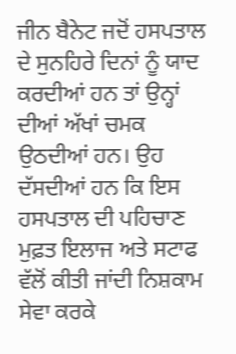ਜੀਨ ਬੈਨੇਟ ਜਦੋਂ ਹਸਪਤਾਲ ਦੇ ਸੁਨਹਿਰੇ ਦਿਨਾਂ ਨੂੰ ਯਾਦ ਕਰਦੀਆਂ ਹਨ ਤਾਂ ਉਨ੍ਹਾਂ ਦੀਆਂ ਅੱਖਾਂ ਚਮਕ ਉਠਦੀਆਂ ਹਨ। ਉਹ ਦੱਸਦੀਆਂ ਹਨ ਕਿ ਇਸ ਹਸਪਤਾਲ ਦੀ ਪਹਿਚਾਣ ਮੁਫ਼ਤ ਇਲਾਜ ਅਤੇ ਸਟਾਫ ਵੱਲੋਂ ਕੀਤੀ ਜਾਂਦੀ ਨਿਸ਼ਕਾਮ ਸੇਵਾ ਕਰਕੇ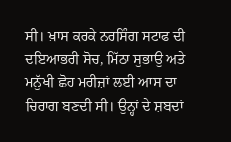ਸੀ। ਖ਼ਾਸ ਕਰਕੇ ਨਰਸਿੰਗ ਸਟਾਫ ਦੀ ਦਇਆਭਰੀ ਸੋਚ, ਮਿੱਠਾ ਸੁਭਾਉ ਅਤੇ ਮਨੁੱਖੀ ਛੋਹ ਮਰੀਜ਼ਾਂ ਲਈ ਆਸ ਦਾ ਚਿਰਾਗ ਬਣਦੀ ਸੀ। ਉਨ੍ਹਾਂ ਦੇ ਸ਼ਬਦਾਂ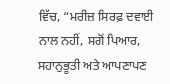ਵਿੱਚ, “ਮਰੀਜ਼ ਸਿਰਫ਼ ਦਵਾਈ ਨਾਲ ਨਹੀਂ, ਸਗੋਂ ਪਿਆਰ, ਸਹਾਨੁਭੂਤੀ ਅਤੇ ਆਪਣਾਪਣ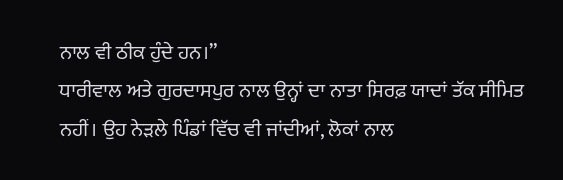ਨਾਲ ਵੀ ਠੀਕ ਹੁੰਦੇ ਹਨ।”
ਧਾਰੀਵਾਲ ਅਤੇ ਗੁਰਦਾਸਪੁਰ ਨਾਲ ਉਨ੍ਹਾਂ ਦਾ ਨਾਤਾ ਸਿਰਫ਼ ਯਾਦਾਂ ਤੱਕ ਸੀਮਿਤ ਨਹੀਂ। ਉਹ ਨੇੜਲੇ ਪਿੰਡਾਂ ਵਿੱਚ ਵੀ ਜਾਂਦੀਆਂ, ਲੋਕਾਂ ਨਾਲ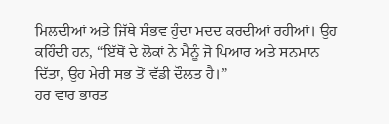ਮਿਲਦੀਆਂ ਅਤੇ ਜਿੱਥੇ ਸੰਭਵ ਹੁੰਦਾ ਮਦਦ ਕਰਦੀਆਂ ਰਹੀਆਂ। ਉਹ ਕਹਿੰਦੀ ਹਨ, “ਇੱਥੋਂ ਦੇ ਲੋਕਾਂ ਨੇ ਮੈਨੂੰ ਜੋ ਪਿਆਰ ਅਤੇ ਸਨਮਾਨ ਦਿੱਤਾ, ਉਹ ਮੇਰੀ ਸਭ ਤੋਂ ਵੱਡੀ ਦੌਲਤ ਹੈ।”
ਹਰ ਵਾਰ ਭਾਰਤ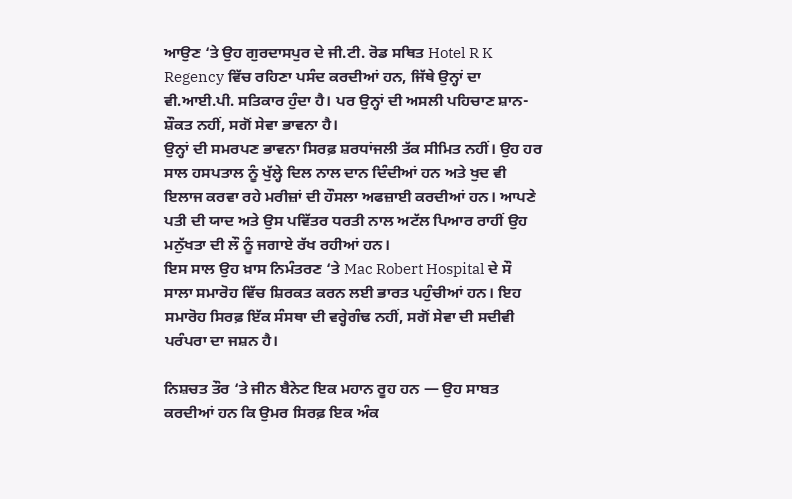ਆਉਣ ‘ਤੇ ਉਹ ਗੁਰਦਾਸਪੁਰ ਦੇ ਜੀ.ਟੀ. ਰੋਡ ਸਥਿਤ Hotel R K Regency ਵਿੱਚ ਰਹਿਣਾ ਪਸੰਦ ਕਰਦੀਆਂ ਹਨ, ਜਿੱਥੇ ਉਨ੍ਹਾਂ ਦਾ ਵੀ.ਆਈ.ਪੀ. ਸਤਿਕਾਰ ਹੁੰਦਾ ਹੈ। ਪਰ ਉਨ੍ਹਾਂ ਦੀ ਅਸਲੀ ਪਹਿਚਾਣ ਸ਼ਾਨ-ਸ਼ੌਕਤ ਨਹੀਂ, ਸਗੋਂ ਸੇਵਾ ਭਾਵਨਾ ਹੈ।
ਉਨ੍ਹਾਂ ਦੀ ਸਮਰਪਣ ਭਾਵਨਾ ਸਿਰਫ਼ ਸ਼ਰਧਾਂਜਲੀ ਤੱਕ ਸੀਮਿਤ ਨਹੀਂ। ਉਹ ਹਰ ਸਾਲ ਹਸਪਤਾਲ ਨੂੰ ਖੁੱਲ੍ਹੇ ਦਿਲ ਨਾਲ ਦਾਨ ਦਿੰਦੀਆਂ ਹਨ ਅਤੇ ਖੁਦ ਵੀ ਇਲਾਜ ਕਰਵਾ ਰਹੇ ਮਰੀਜ਼ਾਂ ਦੀ ਹੌਸਲਾ ਅਫਜ਼ਾਈ ਕਰਦੀਆਂ ਹਨ। ਆਪਣੇ ਪਤੀ ਦੀ ਯਾਦ ਅਤੇ ਉਸ ਪਵਿੱਤਰ ਧਰਤੀ ਨਾਲ ਅਟੱਲ ਪਿਆਰ ਰਾਹੀਂ ਉਹ ਮਨੁੱਖਤਾ ਦੀ ਲੌ ਨੂੰ ਜਗਾਏ ਰੱਖ ਰਹੀਆਂ ਹਨ।
ਇਸ ਸਾਲ ਉਹ ਖ਼ਾਸ ਨਿਮੰਤਰਣ ‘ਤੇ Mac Robert Hospital ਦੇ ਸੌ ਸਾਲਾ ਸਮਾਰੋਹ ਵਿੱਚ ਸ਼ਿਰਕਤ ਕਰਨ ਲਈ ਭਾਰਤ ਪਹੁੰਚੀਆਂ ਹਨ। ਇਹ ਸਮਾਰੋਹ ਸਿਰਫ਼ ਇੱਕ ਸੰਸਥਾ ਦੀ ਵਰ੍ਹੇਗੰਢ ਨਹੀਂ, ਸਗੋਂ ਸੇਵਾ ਦੀ ਸਦੀਵੀ ਪਰੰਪਰਾ ਦਾ ਜਸ਼ਨ ਹੈ।

ਨਿਸ਼ਚਤ ਤੌਰ ‘ਤੇ ਜੀਨ ਬੈਨੇਟ ਇਕ ਮਹਾਨ ਰੂਹ ਹਨ — ਉਹ ਸਾਬਤ ਕਰਦੀਆਂ ਹਨ ਕਿ ਉਮਰ ਸਿਰਫ਼ ਇਕ ਅੰਕ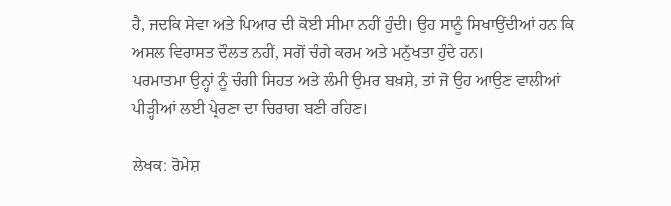ਹੈ, ਜਦਕਿ ਸੇਵਾ ਅਤੇ ਪਿਆਰ ਦੀ ਕੋਈ ਸੀਮਾ ਨਹੀਂ ਹੁੰਦੀ। ਉਹ ਸਾਨੂੰ ਸਿਖਾਉਂਦੀਆਂ ਹਨ ਕਿ ਅਸਲ ਵਿਰਾਸਤ ਦੌਲਤ ਨਹੀਂ, ਸਗੋਂ ਚੰਗੇ ਕਰਮ ਅਤੇ ਮਨੁੱਖਤਾ ਹੁੰਦੇ ਹਨ।
ਪਰਮਾਤਮਾ ਉਨ੍ਹਾਂ ਨੂੰ ਚੰਗੀ ਸਿਹਤ ਅਤੇ ਲੰਮੀ ਉਮਰ ਬਖ਼ਸ਼ੇ, ਤਾਂ ਜੋ ਉਹ ਆਉਣ ਵਾਲੀਆਂ ਪੀੜ੍ਹੀਆਂ ਲਈ ਪ੍ਰੇਰਣਾ ਦਾ ਚਿਰਾਗ ਬਣੀ ਰਹਿਣ।

ਲੇਖਕ: ਰੋਮੇਸ਼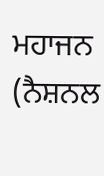ਮਹਾਜਨ (ਨੈਸ਼ਨਲ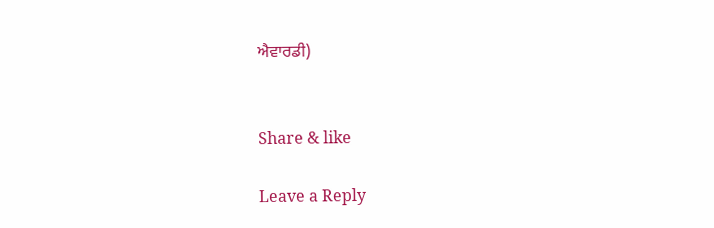ਐਵਾਰਡੀ)


Share & like

Leave a Reply